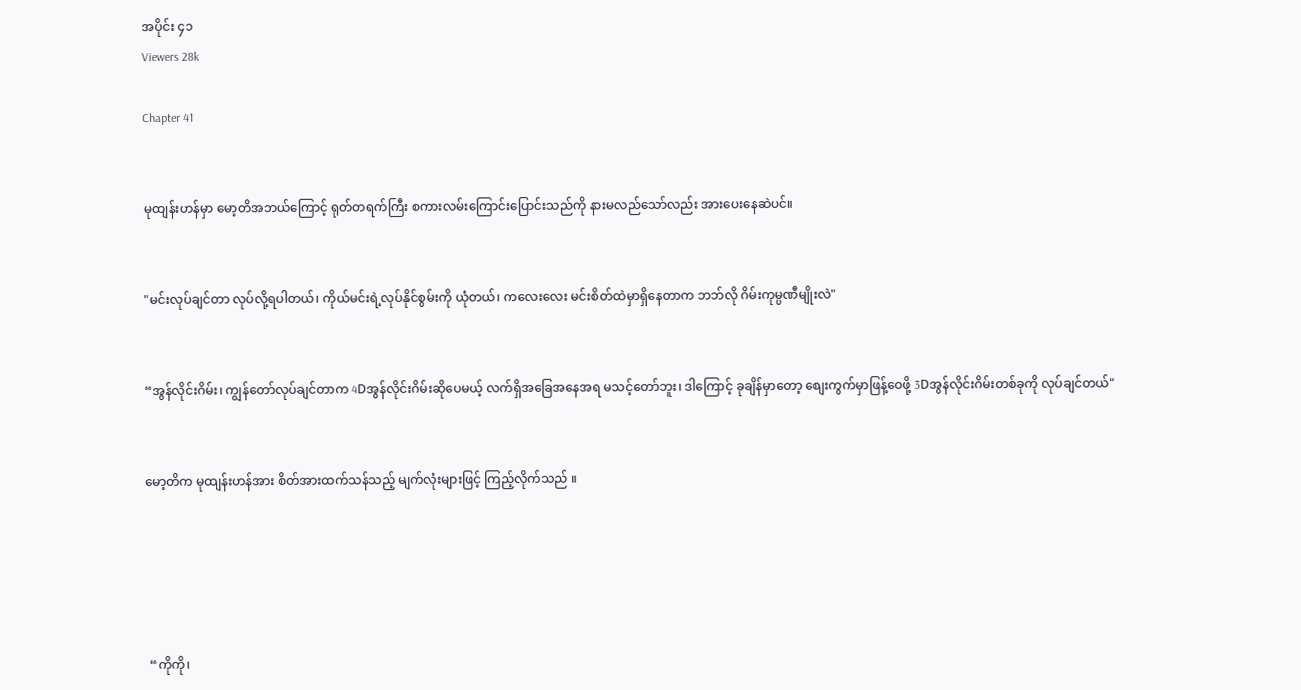အပိုင်း ၄၁
Viewers 28k

Chapter 41


မုထျန်းဟန်မှာ မော့တိအဘယ်ကြောင့် ရုတ်တရက်ကြီး စကားလမ်းကြောင်းပြောင်းသည်ကို နားမလည်သော်လည်း အားပေးနေဆဲပင်။


"မင်းလုပ်ချင်တာ လုပ်လို့ရပါတယ်၊ ကိုယ်မင်းရဲ့လုပ်နိုင်စွမ်းကို ယုံတယ်၊ ကလေးလေး မင်းစိတ်ထဲမှာရှိနေတာက ဘဘ်လို ဂိမ်းကုမ္ပဏီမျိုးလဲ"


“အွန်လိုင်းဂိမ်း၊ ကျွန်တော်လုပ်ချင်တာက 4Dအွန်လိုင်းဂိမ်းဆိုပေမယ့် လက်ရှိအခြေအနေအရ မသင့်တော်ဘူး၊ ဒါကြောင့် ခုချိန်မှာတော့ စျေးကွက်မှာဖြန့်ဝေဖို့ 3Dအွန်လိုင်းဂိမ်းတစ်ခုကို လုပ်ချင်တယ်"


မော့တိက မုထျန်းဟန်အား စိတ်အားထက်သန်သည့် မျက်လုံးများဖြင့် ကြည့်လိုက်သည် ။





 “ကိုကို၊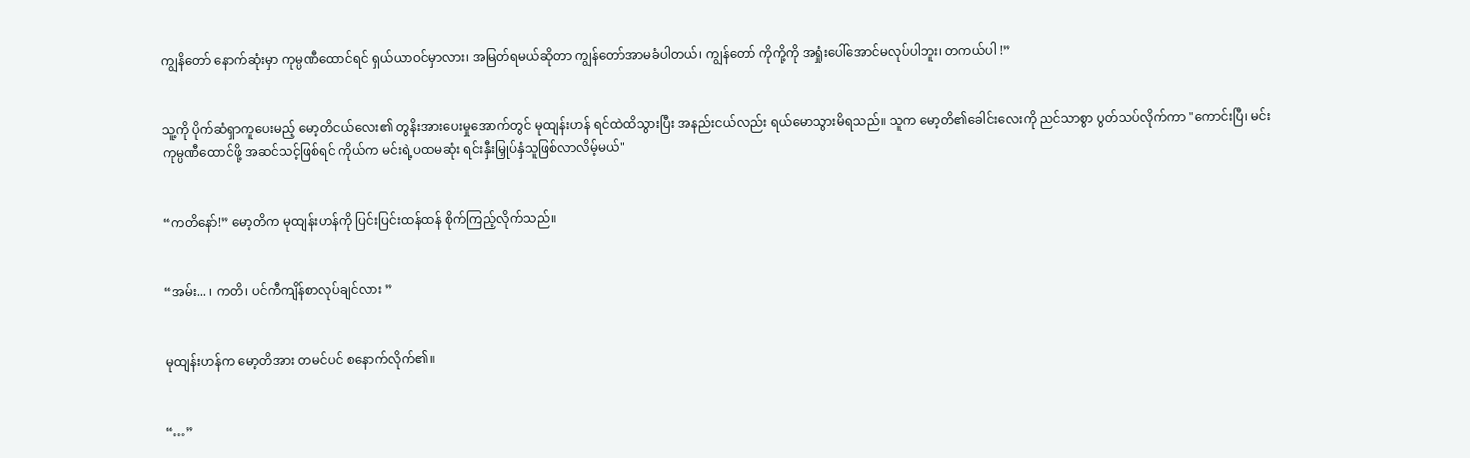ကျွနိတော် နောက်ဆုံးမှာ ကုမ္ပဏီထောင်ရင် ရှယ်ယာဝင်မှာလား၊ အမြတ်ရမယ်ဆိုတာ ကျွန်တော်အာမခံပါတယ်၊ ကျွန်တော် ကိုကို့ကို အရှုံးပေါ်အောင်မလုပ်ပါဘူး၊ တကယ်ပါ !”


သူ့ကို ပိုက်ဆံရှာကူပေးမည့် မော့တိငယ်လေး၏ တွနိးအားပေးမှုအောက်တွင် မုထျန်းဟန် ရင်ထဲထိသွားပြီး အနည်းငယ်လည်း ရယ်မောသွားမိရသည်။ သူက မော့တိ၏ခေါင်းလေးကို ညင်သာစွာ ပွတ်သပ်လိုက်ကာ "ကောင်းပြီ၊ မင်း ကုမ္ပဏီထောင်ဖို့ အဆင်သင့်ဖြစ်ရင် ကိုယ်က မင်းရဲ့ပထမဆုံး ရင်းနှီးမြှုပ်နှံသူဖြစ်လာလိမ့်မယ်"


“ကတိနော်!” မော့တိက မုထျန်းဟန်ကို ပြင်းပြင်းထန်ထန် စိုက်ကြည့်လိုက်သည်။


“အမ်း... ၊ ကတိ၊ ပင်ကီကျိန်စာလုပ်ချင်လား ”


မုထျန်းဟန်က မော့တိအား တမင်ပင် စနောက်လိုက်၏။


“…”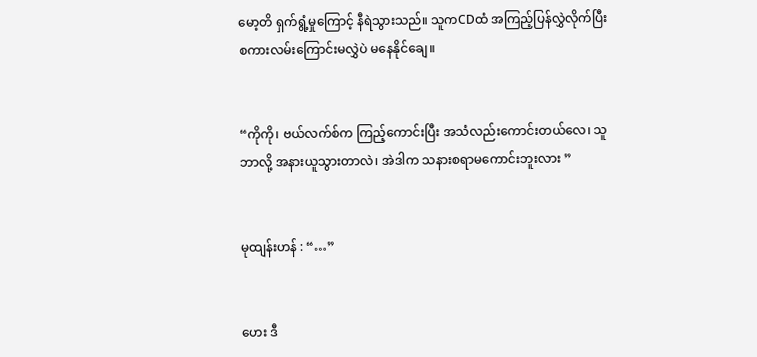မော့တိ ရှက်ရွံ့မှုကြောင့် နီရဲသွားသည်။ သူကCDထံ အကြည့်ပြန်လွှဲလိုက်ပြီး စကားလမ်းကြောင်းမလွှဲပဲ မနေနိုင်ချေ။


“ကိုကို၊ ဗယ်လက်စ်က ကြည့်ကောင်းပြီး အသံလည်းကောင်းတယ်လေ၊ သူဘာလို့ အနားယူသွားတာလဲ၊ အဲဒါက သနားစရာမကောင်းဘူးလား ”


မုထျန်းဟန် : “…”


ဟေး ဒီ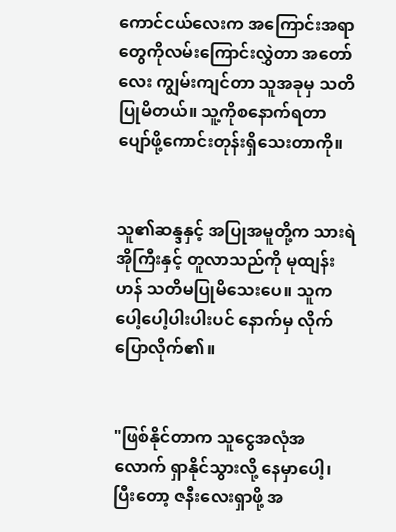ကောင်ငယ်လေးက အကြောင်းအရာတွေကိုလမ်းကြောင်းလွှဲတာ အတော်လေး ကျွမ်းကျင်တာ သူအခုမှ သတိပြုမိတယ်။ သူ့ကိုစနောက်ရတာ ပျော်ဖို့ကောင်းတုန်းရှိသေးတာကို။


သူ၏ဆန္ဒနှင့် အပြုအမူတို့က သားရဲအိုကြီးနှင့် တူလာသည်ကို မုထျန်းဟန် သတိမပြုမိသေးပေ။ သူက ပေါ့ပေါ့ပါးပါးပင် နောက်မှ လိုက်ပြောလိုက်၏။


"ဖြစ်နိုင်တာက သူငွေအလုံအလောက် ရှာနိုင်သွားလို့ နေမှာပေါ့၊ ပြီးတော့ ဇနီးလေးရှာဖို့ အ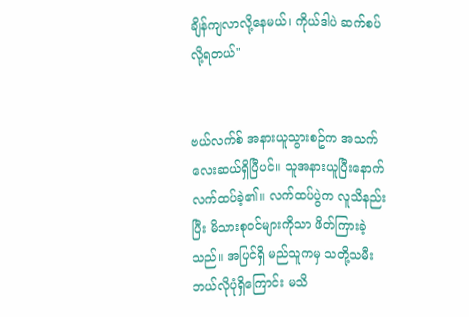ချိန်ကျလာလို့နေမယ်၊ ကိုယ်ဒါပဲ ဆက်စပ်လို့ရတယ်"


ဗယ်လက်စ် အနားယူသွားစဥ်က အသက်လေးဆယ်ရှိပြီပင်။ သူအနားယူပြီးနောက် လက်ထပ်ခဲ့၏။ လက်ထပ်ပွဲက လူသိနည်းပြီး မိသားစုဝင်များကိုသာ ဖိတ်ကြားခဲ့သည်။ အပြင်ရှိ မည်သူကမှ သတို့သမီးဘယ်လိုပုံရှိကြောင်း မသိ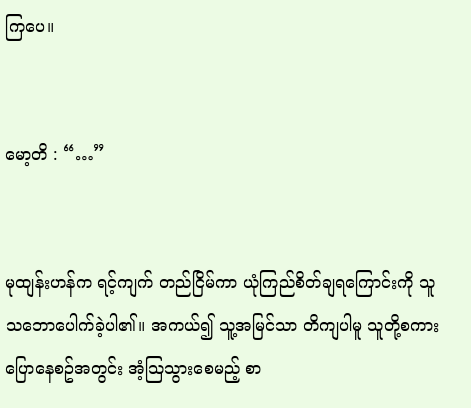ကြပေ။


မော့တိ : “…”


မုထျန်းဟန်က ရင့်ကျက် တည်ငြိမ်ကာ ယုံကြည်စိတ်ချရကြောင်းကို သူသဘောပေါက်ခဲ့ပါ၏။ အကယ်၍ သူ့အမြင်သာ တိကျပါမူ သူတို့စကားပြောနေစဥ်အတွင်း အံ့သြသွားစေမည့် စာ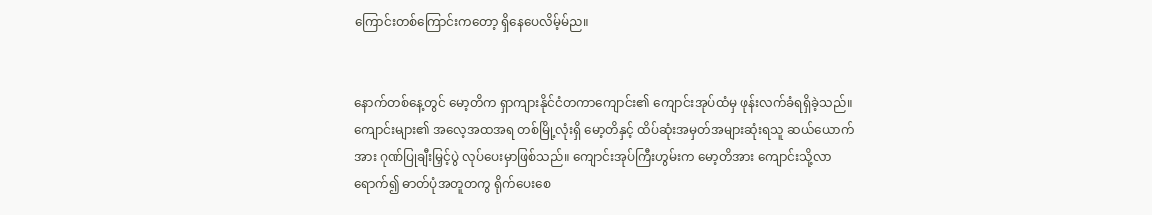ကြောင်းတစ်ကြောင်းကတော့ ရှိနေပေလိမ့်မ်ည။


နောက်တစ်နေ့တွင် မော့တိက ရှာကျားနိုင်ငံတကာကျောင်း၏ ကျောင်းအုပ်ထံမှ ဖုန်းလက်ခံရရှိခဲ့သည်။ကျောင်းများ၏ အလေ့အထအရ တစ်မြို့လုံးရှိ မော့တိနှင့် ထိပ်ဆုံးအမှတ်အများဆုံးရသူ ဆယ်ယောက်အား ဂုဏ်ပြုချီးမြှင့်ပွဲ လုပ်ပေးမှာဖြစ်သည်။ ကျောင်းအုပ်ကြီးဟွမ်းက မော့တိအား ကျောင်းသို့လာရောက်၍ ဓာတ်ပုံအတူတကွ ရိုက်ပေးစေ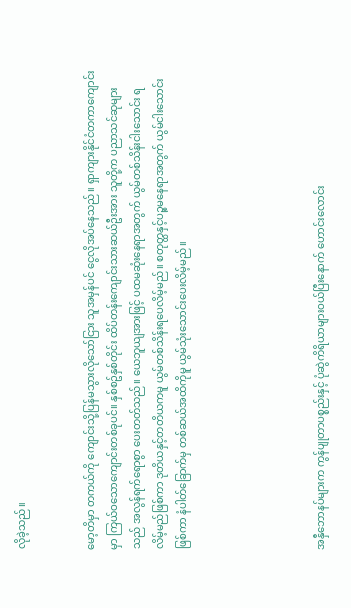လိုခဲ့သည်။


မော့တိမှာ တကယ်ကို ကျောင်းသို့ပြန်မသွားလိုသော်ငြား သူအမှန်ပင် ငွေလိုအပ်နေသည်။ ရှာကျားနိုင်ငံတကာကျောင်းမှာ ကြယ်ဝသောကျောင်းတစ်ခုပင်။ နှစ်စဥ်နှစ်တိုင်း ထိပ်တန်းကျောင်းသားဆယ်ဦးအား သူတို့က ပညာသင်ဆုများသည် အလွန်ရက်ရောစွာ ပေးတတ်သည်။ ယေဘူယျအားဖြင့် ပထမဆုံးနေရာအတွက် ယွမ်တစ်သိန်းငါးသောင်း ရလိမ့်မည်ဖြစ်ကာ ဒုတိယနှင့်တတိယကမူ ယွမ်တစ်သိန်းရပေလိမ့်မည်။ စတုတ္ထနှင့်ပဉ္စမနေရာအတွက် ယွမ်ငါးသောင်းဖြစ်ကာ နံပါတ်ခြောက်မှ တစ်ဆယ်အထိကိုမူ ယွမ်သုံးသောင်းပေးလိမ့်မည်။





အနှီဘောနပ်များက ကွန်ပျုတာပစ္စည်းနှင့် ပုံဆွဲကိရိယာများဝယ်ပြီးနောက် ဟောင်းလောင်း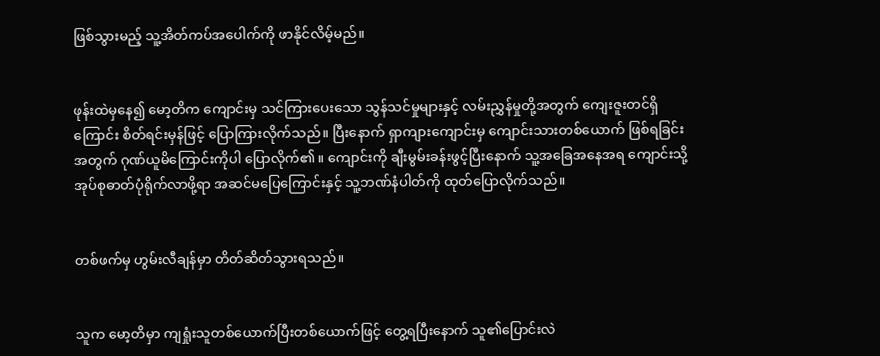ဖြစ်သွားမည့် သူ့အိတ်ကပ်အပေါက်ကို ဖာနိုင်လိမ့်မည်။


ဖုန်းထဲမှနေ၍ မော့တိက ကျောင်းမှ သင်ကြားပေးသော သွန်သင်မှုများနှင့် လမ်းညွှန်မှုတို့အတွက် ကျေးဇူးတင်ရှိကြောင်း စိတ်ရင်းမှန်ဖြင့် ပြောကြားလိုက်သည်။ ပြီးနောက် ရှာကျားကျောင်းမှ ကျောင်းသားတစ်ယောက် ဖြစ်ရခြင်းအတွက် ဂုဏ်ယူမိကြောင်းကိုပါ ပြောလိုက်၏။ ကျောင်းကို ချီးမွမ်းခန်းဖွင့်ပြီးနောက် သူ့အခြေအနေအရ ကျောင်းသို့ အုပ်စုဓာတ်ပုံရိုက်လာဖို့ရာ အဆင်မပြေကြောင်းနှင့် သူ့ဘဏ်နံပါတ်ကို ထုတ်ပြောလိုက်သည်။


တစ်ဖက်မှ ဟွမ်းလီချန်မှာ တိတ်ဆိတ်သွားရသည်။


သူက မော့တိမှာ ကျရှုံးသူတစ်ယောက်ပြီးတစ်ယောက်ဖြင့် တွေ့ရပြီးနောက် သူ၏ပြောင်းလဲ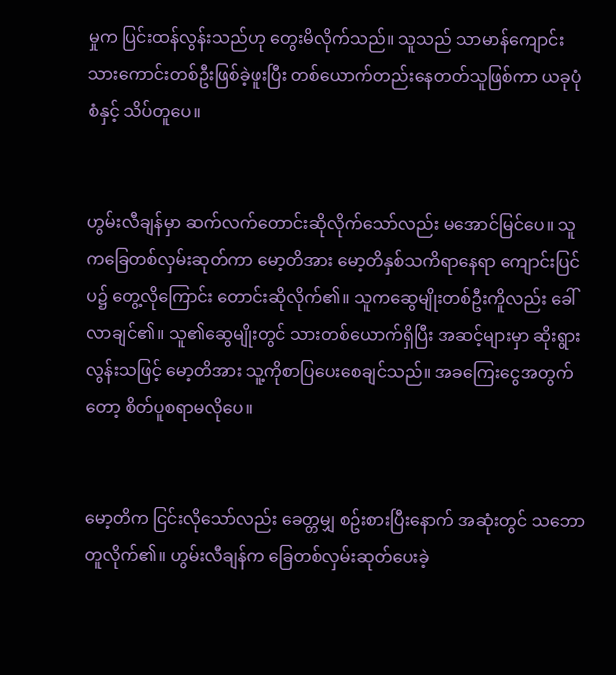မှုက ပြင်းထန်လွန်းသည်ဟု တွေးမိလိုက်သည်။ သူသည် သာမာန်ကျောင်းသားကောင်းတစ်ဦးဖြစ်ခဲ့ဖူးပြီး တစ်ယောက်တည်းနေတတ်သူဖြစ်ကာ ယခုပုံစံနှင့် သိပ်တူပေ။


ဟွမ်းလီချန်မှာ ဆက်လက်တောင်းဆိုလိုက်သော်လည်း မအောင်မြင်ပေ။ သူကခြေတစ်လှမ်းဆုတ်ကာ မော့တိအား မော့တိနှစ်သကိရာနေရာ ကျောင်းပြင်ပ၌ တွေ့လိုကြောင်း တောင်းဆိုလိုက်၏။ သူကဆွေမျိုးတစ်ဦးကိူလည်း ခေါ်လာချင်၏။ သူ၏ဆွေမျိုးတွင် သားတစ်ယောက်ရှိပြီး အဆင့်များမှာ ဆိုးရွားလွန်းသဖြင့် မော့တိအား သူ့ကိုစာပြပေးစေချင်သည်။ အခကြေးငွေအတွက်တော့ စိတ်ပူစရာမလိုပေ။


မော့တိက ငြင်းလိုသော်လည်း ခေတ္တမျှ စဥ်းစားပြီးနောက် အဆုံးတွင် သဘောတူလိုက်၏။ ဟွမ်းလီချန်က ခြေတစ်လှမ်းဆုတ်ပေးခဲ့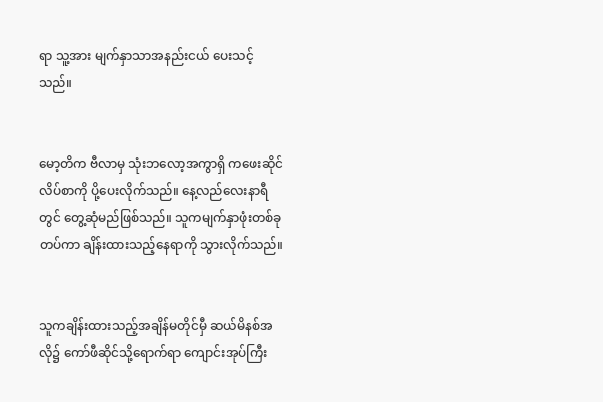ရာ သူ့အား မျက်နှာသာအနည်းငယ် ပေးသင့်သည်။


မော့တိက ဗီလာမှ သုံးဘလော့အကွာရှိ ကဖေးဆိုင်လိပ်စာကို ပို့ပေးလိုက်သည်။ နေ့လည်လေးနာရီတွင် တွေ့ဆုံမည်ဖြစ်သည်။ သူကမျက်နှာဖုံးတစ်ခုတပ်ကာ ချိန်းထားသည့်နေရာကို သွားလိုက်သည်။


သူကချိန်းထားသည့်အချိန်မတိုင်မှီ ဆယ်မိနစ်အလို၌ ကော်ဖီဆိုင်သို့ရောက်ရာ ကျောင်းအုပ်ကြီး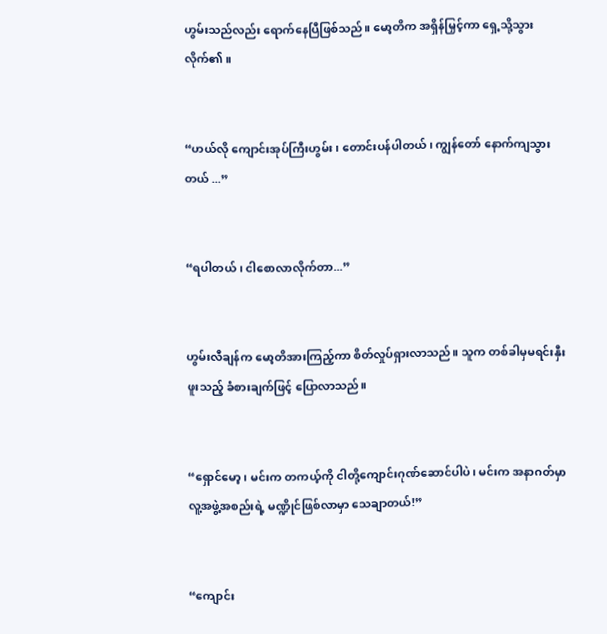ဟွမ်းသည်လည်း ရောက်နေပြီဖြစ်သည်။ မော့တိက အရှိန်မြှင့်ကာ ရှေ့သို့သွားလိုက်၏။


“ဟယ်လို ကျောင်းအုပ်ကြီးဟွမ်း ၊ တောင်းပန်ပါတယ် ၊ ကျွန်တော် နောက်ကျသွားတယ် ...”


“ရပါတယ် ၊ ငါစောလာလိုက်တာ...”


ဟွမ်းလီချန်က မော့တိအားကြည့်ကာ စိတ်လှုပ်ရှားလာသည်။ သူက တစ်ခါမှမရင်းနှီးဖူးသည့် ခံစားချက်ဖြင့် ပြောလာသည်။


“ရှောင်မော့၊ မင်းက တကယ့်ကို ငါတို့ကျောင်းဂုဏ်ဆောင်ပါပဲ၊ မင်းက အနာဂတ်မှာ လူ့အဖွဲ့အစည်းရဲ့ မဏ္ဍိုင်ဖြစ်လာမှာ သေချာတယ်!”


“ကျောင်း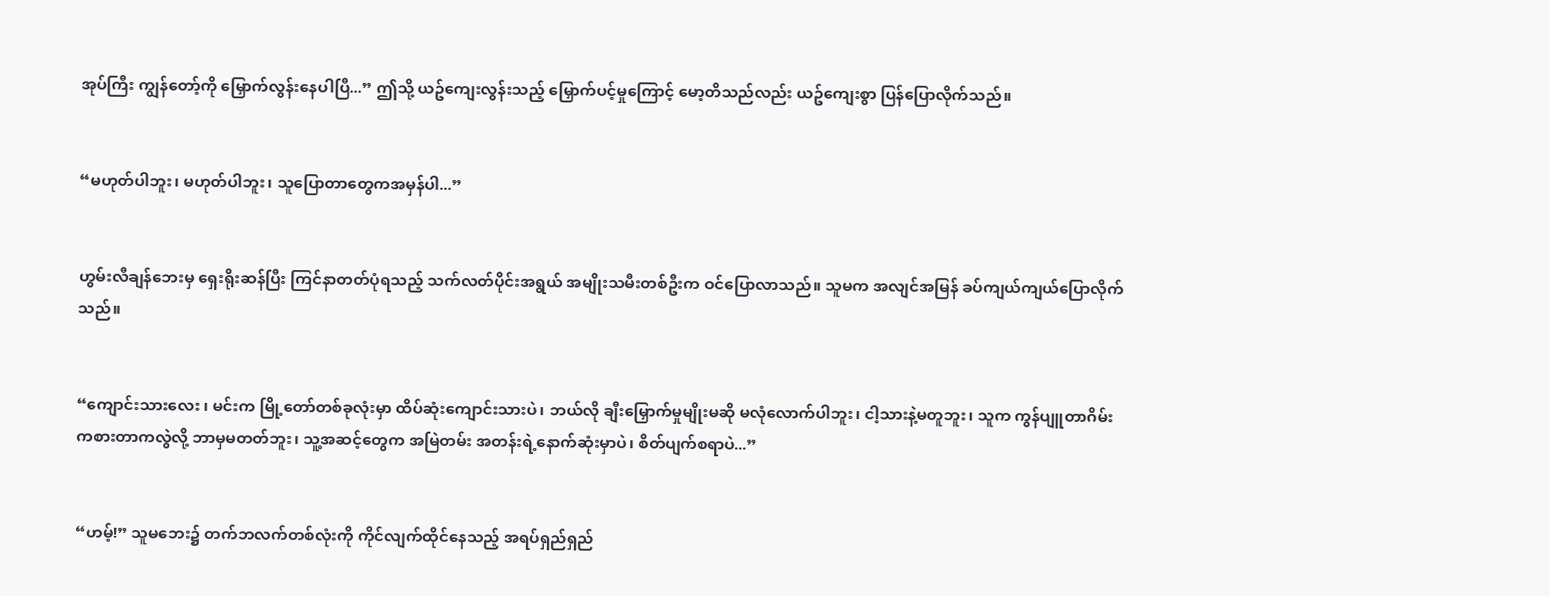အုပ်ကြီး ကျွန်တော့်ကို မြှောက်လွန်းနေပါပြီ...” ဤသို့ ယဥ်ကျေးလွန်းသည့် မြှောက်ပင့်မှုကြောင့် မော့တိသည်လည်း ယဥ်ကျေးစွာ ပြန်ပြောလိုက်သည်။


“မဟုတ်ပါဘူး၊ မဟုတ်ပါဘူး၊ သူပြောတာတွေကအမှန်ပါ...”


ဟွမ်းလီချန်ဘေးမှ ရှေးရိုးဆန်ပြီး ကြင်နာတတ်ပုံရသည့် သက်လတ်ပိုင်းအရွယ် အမျိုးသမီးတစ်ဦးက ဝင်ပြောလာသည်။ သူမက အလျင်အမြန် ခပ်ကျယ်ကျယ်ပြောလိုက်သည်။


“ကျောင်းသားလေး ၊ မင်းက မြို့တော်တစ်ခုလုံးမှာ ထိပ်ဆုံးကျောင်းသားပဲ၊ ဘယ်လို ချီးမြှောက်မှုမျိုးမဆို မလုံလောက်ပါဘူး၊ ငါ့သားနဲ့မတူဘူး၊ သူက ကွန်ပျူတာဂိမ်းကစားတာကလွဲလို့ ဘာမှမတတ်ဘူး၊ သူ့အဆင့်တွေက အမြဲတမ်း အတန်းရဲ့နောက်ဆုံးမှာပဲ၊ စိတ်ပျက်စရာပဲ...”


“ဟမ့်!” သူမဘေး၌ တက်ဘလက်တစ်လုံးကို ကိုင်လျက်ထိုင်နေသည့် အရပ်ရှည်ရှည်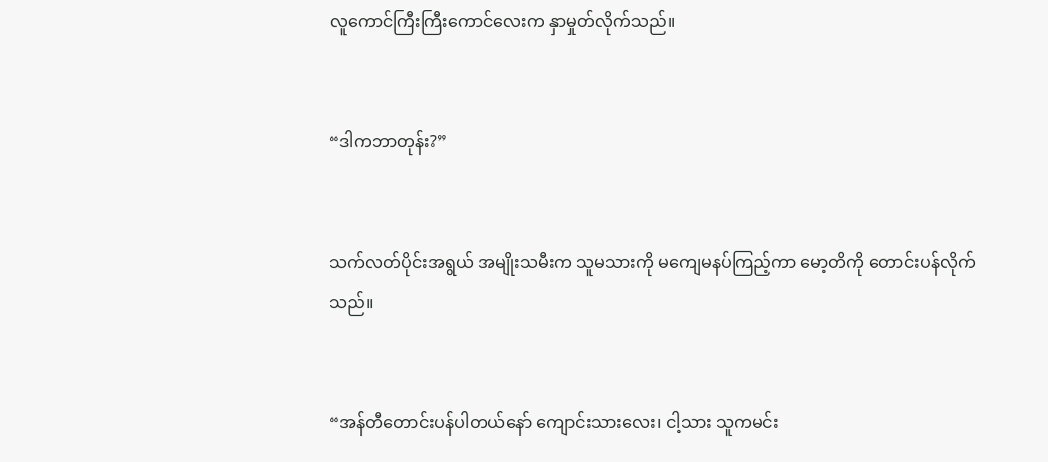လူကောင်ကြီးကြီးကောင်လေးက နှာမှုတ်လိုက်သည်။


“ဒါကဘာတုန်း?”


သက်လတ်ပိုင်းအရွယ် အမျိုးသမီးက သူမသားကို မကျေမနပ်ကြည့်ကာ မော့တိကို တောင်းပန်လိုက်သည်။


“အန်တီတောင်းပန်ပါတယ်နော် ကျောင်းသားလေး၊ ငါ့သား သူကမင်း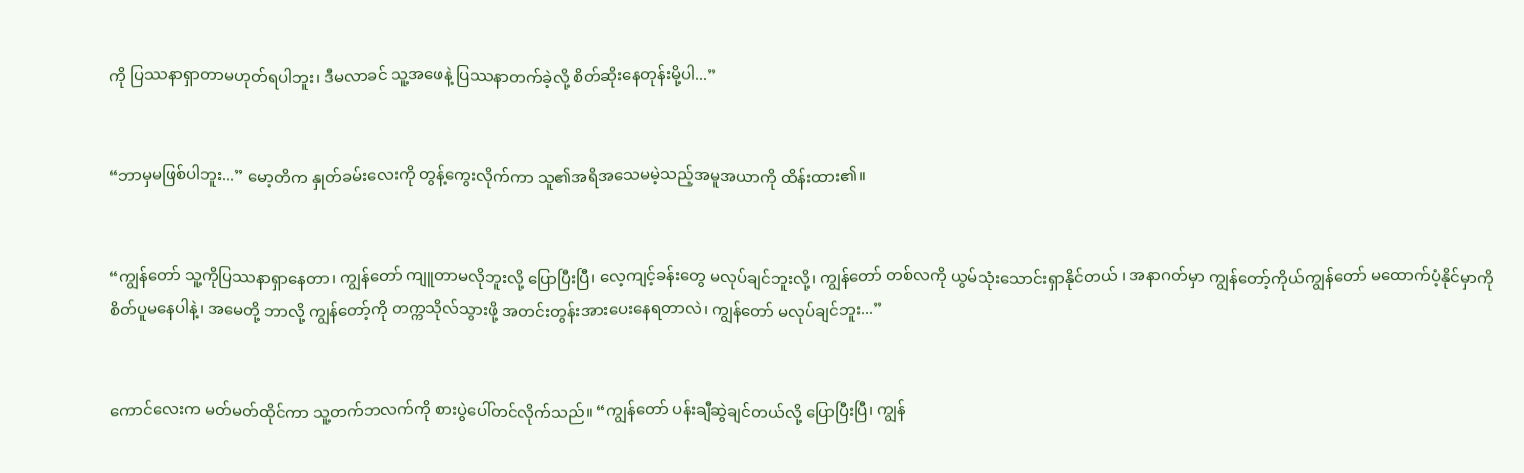ကို ပြဿနာရှာတာမဟုတ်ရပါဘူး၊ ဒီမလာခင် သူ့အဖေနဲ့ ပြဿနာတက်ခဲ့လို့ စိတ်ဆိုးနေတုန်းမို့ပါ...”


“ဘာမှမဖြစ်ပါဘူး...” မော့တိက နှုတ်ခမ်းလေးကို တွန့်ကွေးလိုက်ကာ သူ၏အရိအသေမမဲ့သည့်အမူအယာကို ထိန်းထား၏။


“ကျွန်တော် သူ့ကိုပြဿနာရှာနေတာ၊ ကျွန်တော် ကျူတာမလိုဘူးလို့ ပြောပြီးပြီ၊ လေ့ကျင့်ခန်းတွေ မလုပ်ချင်ဘူးလို့၊ ကျွန်တော် တစ်လကို ယွမ်သုံးသောင်းရှာနိုင်တယ် ၊ အနာဂတ်မှာ ကျွန်တော့်ကိုယ်ကျွန်တော် မထောက်ပံ့နိုင်မှာကို စိတ်ပူမနေပါနဲ့၊ အမေတို့ ဘာလို့ ကျွန်တော့်ကို တက္ကသိုလ်သွားဖို့ အတင်းတွန်းအားပေးနေရတာလဲ၊ ကျွန်တော် မလုပ်ချင်ဘူး...”


ကောင်လေးက မတ်မတ်ထိုင်ကာ သူ့တက်ဘလက်ကို စားပွဲပေါ်တင်လိုက်သည်။ “ကျွန်တော် ပန်းချီဆွဲချင်တယ်လို့ ပြောပြီးပြီ၊ ကျွန်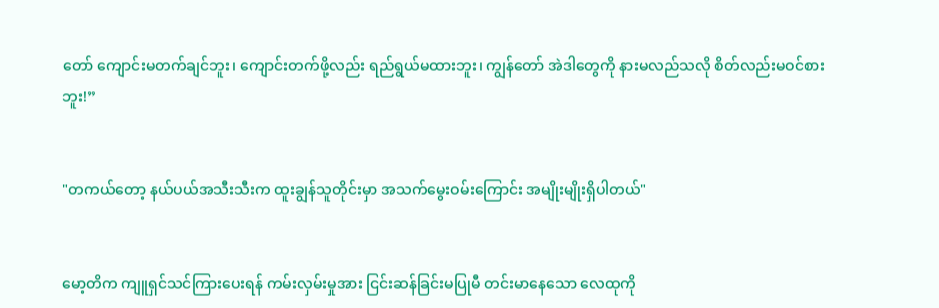တော် ကျောင်းမတက်ချင်ဘူး၊ ကျောင်းတက်ဖို့လည်း ရည်ရွယ်မထားဘူး၊ ကျွန်တော် အဲဒါတွေကို နားမလည်သလို စိတ်လည်းမဝင်စားဘူး!”


"တကယ်တော့ နယ်ပယ်အသီးသီးက ထူးချွန်သူတိုင်းမှာ အသက်မွေးဝမ်းကြောင်း အမျိုးမျိုးရှိပါတယ်"


မော့တိက ကျူရှင်သင်ကြားပေးရန် ကမ်းလှမ်းမှုအား ငြင်းဆန်ခြင်းမပြုမီ တင်းမာနေသော လေထုကို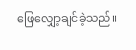ဖြေလျှော့ချင်ခဲ့သည်။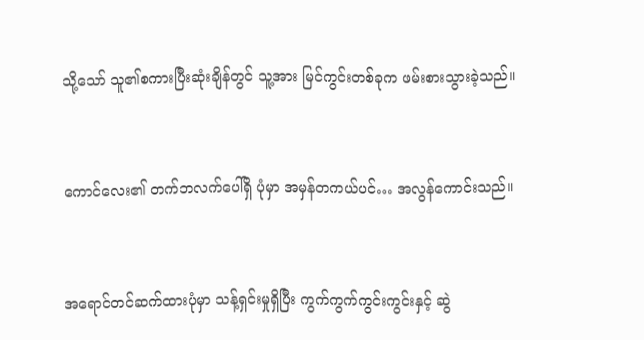သို့သော် သူ၏စကားပြီးဆုံးချိန်တွင် သူ့အား မြင်ကွင်းတစ်ခုက ဖမ်းစားသွားခဲ့သည်။


ကောင်လေး၏ တက်ဘလက်ပေါ်ရှိ ပုံမှာ အမှန်တကယ်ပင်… အလွန်ကောင်းသည်။


အရောင်တင်ဆက်ထားပုံမှာ သန့်ရှင်းမှုရှိပြီး ကွက်ကွက်ကွင်းကွင်းနှင့် ဆွဲ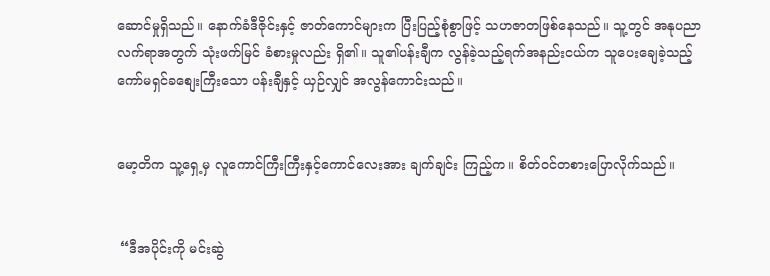ဆောင်မှုရှိသည်။ နောက်ခံဒီဇိုင်းနှင့် ဇာတ်ကောင်များက ပြီးပြည့်စုံစွာဖြင့် သဟဇာတဖြစ်နေသည်။ သူ့တွင် အနုပညာလက်ရာအတွက် သုံးဖက်မြင် ခံစားမှုလည်း ရှိ၏။ သူ၏ပန်းချီက လွန်ခဲ့သည့်ရက်အနည်းငယ်က သူပေးချေခဲ့သည့် ကော်မရှင်ခစျေးကြီးသော ပန်းချီနှင့် ယှဉ်လျှင် အလွန်ကောင်းသည်။


မော့တိက သူ့ရှေ့မှ လူကောင်ကြီးကြီးနှင့်ကောင်လေးအား ချက်ချင်း ကြည့်က။ စိတ်ဝင်တစားပြောလိုက်သည်။


 “ဒီအပိုင်းကို မင်းဆွဲ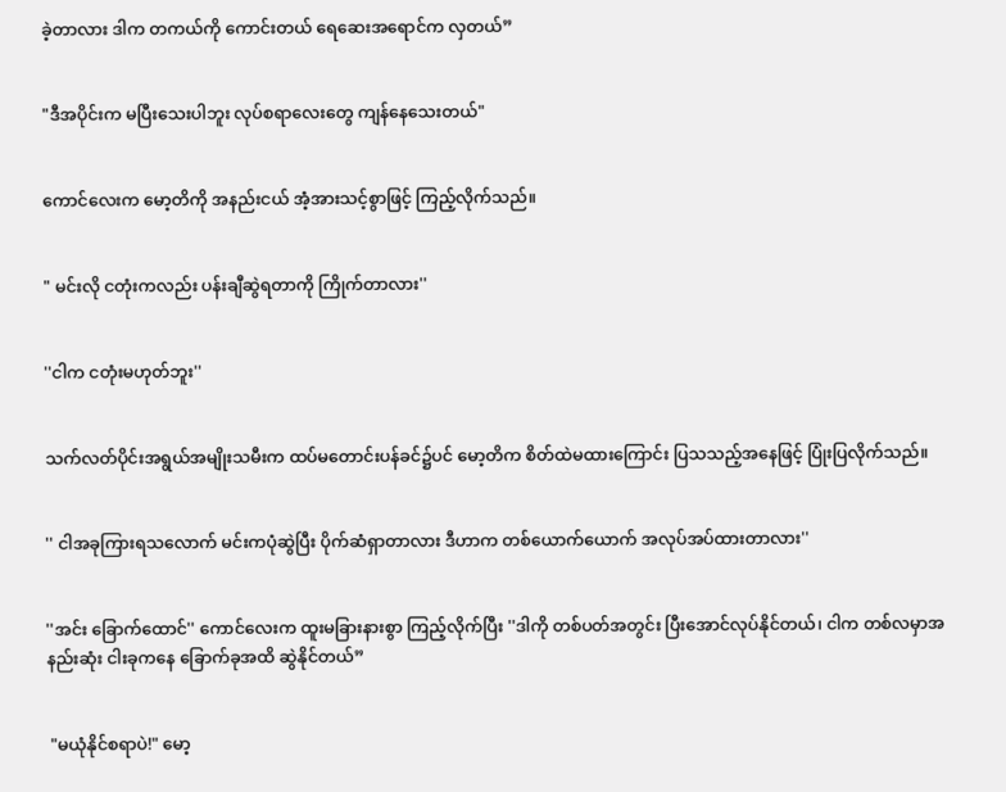ခဲ့တာလား ဒါက တကယ်ကို ကောင်းတယ် ရေဆေးအရောင်က လှတယ်”


"ဒီအပိုင်းက မပြီးသေးပါဘူး လုပ်စရာလေးတွေ ကျန်နေသေးတယ်"


ကောင်လေးက မော့တိကို အနည်းငယ် အံ့အားသင့်စွာဖြင့် ကြည့်လိုက်သည်။


" မင်းလို ငတုံးကလည်း ပန်းချီဆွဲရတာကို ကြိုက်တာလား''


''ငါက ငတုံးမဟုတ်ဘူး''


သက်လတ်ပိုင်းအရွယ်အမျိုးသမီးက ထပ်မတောင်းပန်ခင်၌ပင် မော့တိက စိတ်ထဲမထားကြောင်း ပြသသည့်အနေဖြင့် ပြုံးပြလိုက်သည်။


'' ငါအခုကြားရသလောက် မင်းကပုံဆွဲပြီး ပိုက်ဆံရှာတာလား ဒီဟာက တစ်ယောက်ယောက် အလုပ်အပ်ထားတာလား''


''အင်း ခြောက်ထောင်'' ကောင်လေးက ထူးမခြားနားစွာ ကြည့်လိုက်ပြီး ''ဒါကို တစ်ပတ်အတွင်း ပြီးအောင်လုပ်နိုင်တယ်၊ ငါက တစ်လမှာအနည်းဆုံး ငါးခုကနေ ခြောက်ခုအထိ ဆွဲနိုင်တယ်”


 "မယုံနိုင်စရာပဲ!" မော့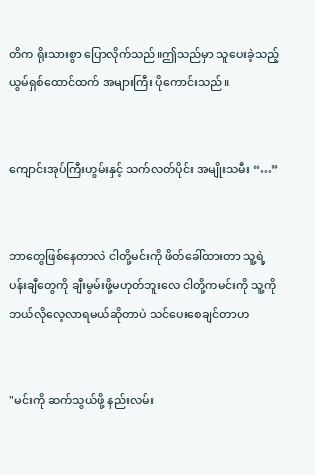တိက ရိုးသားစွာ ပြောလိုက်သည်။ဤသည်မှာ သူပေးခဲ့သည့် ယွမ်ရှစ်ထောင်ထက် အများကြီး ပိုကောင်းသည်။


ကျောင်းအုပ်ကြီးဟွမ်းနှင့် သက်လတ်ပိုင်း အမျိုးသမီး “…”


ဘာတွေဖြစ်နေတာလဲ ငါတို့မင်းကို ဖိတ်ခေါ်ထားတာ သူ့ရဲ့ပန်းချီတွေကို ချီးမွမ်းဖို့မဟုတ်ဘူးလေ ငါတို့ကမင်းကို သူ့ကိုဘယ်လိုလေ့လာရမယ်ဆိုတာပဲ သင်ပေးစေချင်တာဟ


"မင်းကို ဆက်သွယ်ဖို့ နည်းလမ်း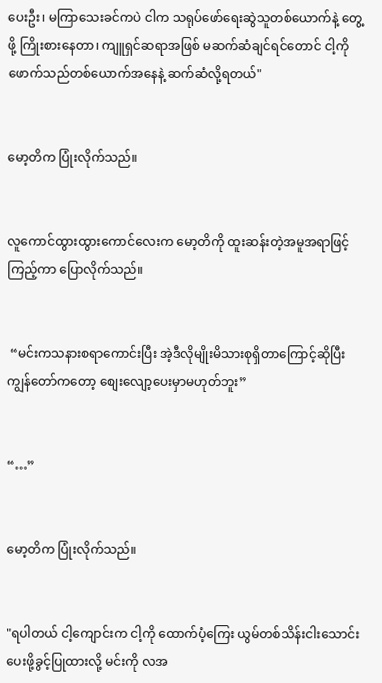ပေးဦး၊ မကြာသေးခင်ကပဲ ငါက သရုပ်ဖော်ရေးဆွဲသူတစ်ယောက်နဲ့ တွေ့ဖို့ ကြိုးစားနေတာ၊ ကျူရှင်ဆရာအဖြစ် မဆက်ဆံချင်ရင်တောင် ငါ့ကို ဖောက်သည်တစ်ယောက်အနေနဲ့ ဆက်ဆံလို့ရတယ်"


မော့တိက ပြုံးလိုက်သည်။


လူကောင်ထွားထွားကောင်လေးက မော့တိကို ထူးဆန်းတဲ့အမူအရာဖြင့် ကြည့်ကာ ပြောလိုက်သည်။


 “မင်းကသနားစရာကောင်းပြီး အဲ့ဒီလိုမျိုးမိသားစုရှိတာကြောင့်ဆိုပြီး ကျွန်တော်ကတော့ စျေးလျော့ပေးမှာမဟုတ်ဘူး”


“…”


မော့တိက ပြုံးလိုက်သည်။


"ရပါတယ် ငါ့ကျောင်းက ငါ့ကို ထောက်ပံ့ကြေး ယွမ်တစ်သိန်းငါးသောင်း ပေးဖို့ခွင့်ပြုထားလို့ မင်းကို လအ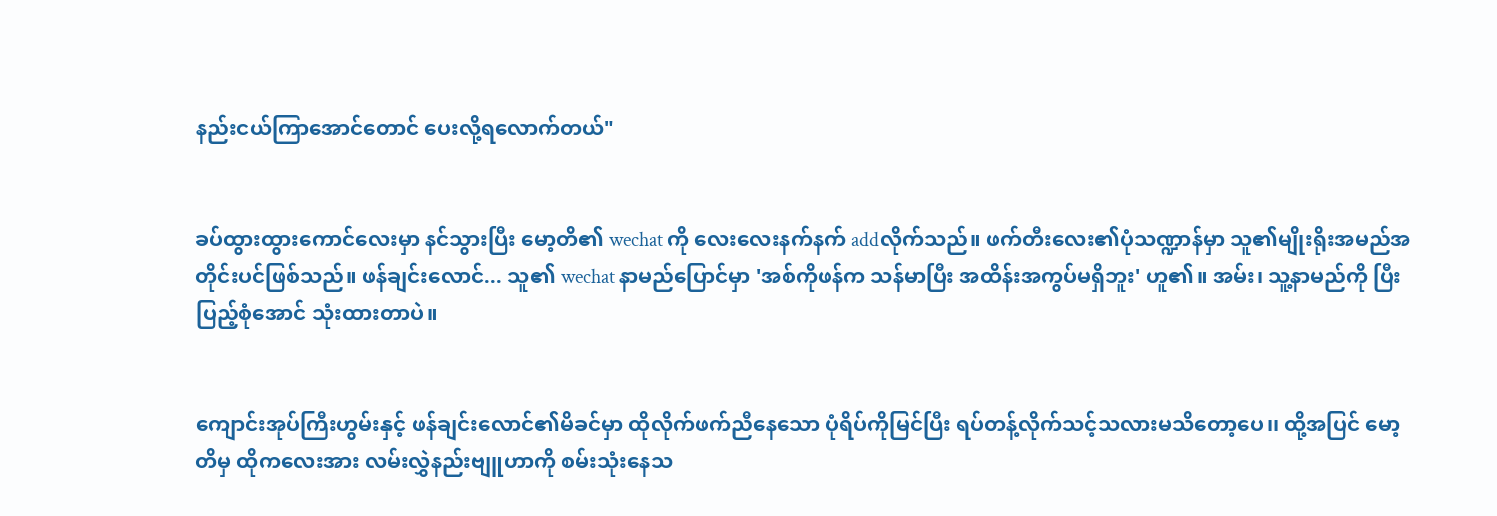နည်းငယ်ကြာအောင်တောင် ပေးလို့ရလောက်တယ်"


ခပ်ထွားထွားကောင်လေးမှာ နင်သွားပြီး မော့တိ၏ wechat ကို လေးလေးနက်နက် addလိုက်သည်။ ဖက်တီးလေး၏ပုံသဏ္ဍာန်မှာ သူ၏မျိုးရိုးအမည်အတိုင်းပင်ဖြစ်သည်။ ဖန်ချင်းလောင်... သူ၏ wechat နာမည်ပြောင်မှာ 'အစ်ကိုဖန်က သန်မာပြီး အထိန်းအကွပ်မရှိဘူး' ဟူ၏။ အမ်း၊ သူ့နာမည်ကို ပြီးပြည့်စုံအောင် သုံးထားတာပဲ။


ကျောင်းအုပ်ကြီးဟွမ်းနှင့် ဖန်ချင်းလောင်၏မိခင်မှာ ထိုလိုက်ဖက်ညီနေသော ပုံရိပ်ကိုမြင်ပြီး ရပ်တန့်လိုက်သင့်သလားမသိတော့ပေ၊၊ ထို့အပြင် မော့တိမှ ထိုကလေးအား လမ်းလွှဲနည်းဗျူဟာကို စမ်းသုံးနေသ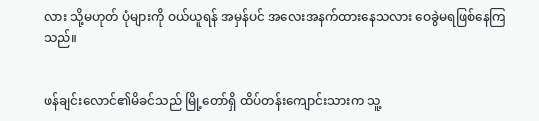လား သို့မဟုတ် ပုံများကို ဝယ်ယူရန် အမှန်ပင် အလေးအနက်ထားနေသလား ဝေခွဲမရဖြစ်နေကြသည်။


ဖန်ချင်းလောင်၏မိခင်သည် မြို့တော်ရှိ ထိပ်တန်းကျောင်းသားက သူ့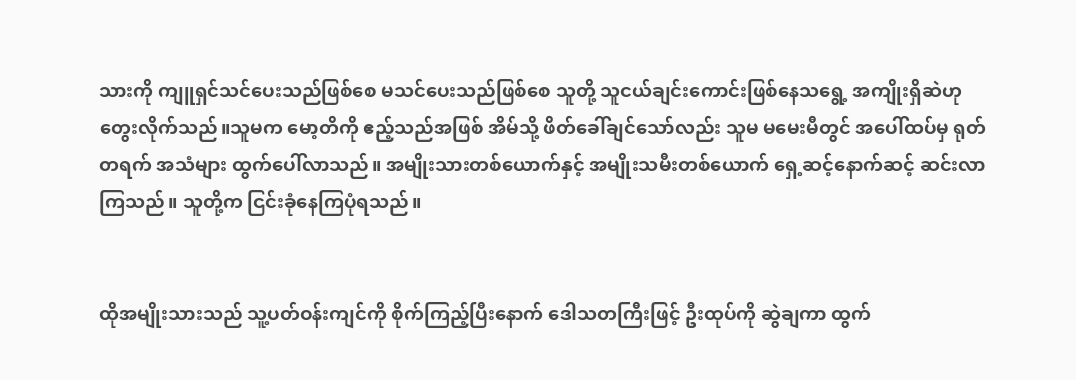သားကို ကျူရှင်သင်ပေးသည်ဖြစ်စေ မသင်ပေးသည်ဖြစ်စေ သူတို့ သူငယ်ချင်းကောင်းဖြစ်နေသရွေ့ အကျိုးရှိဆဲဟု တွေးလိုက်သည်။သူမက မော့တိကို ဧည့်သည်အဖြစ် အိမ်သို့ ဖိတ်ခေါ်ချင်သော်လည်း သူမ မမေးမီတွင် အပေါ်ထပ်မှ ရုတ်တရက် အသံများ ထွက်ပေါ်လာသည်။ အမျိုးသားတစ်ယောက်နှင့် အမျိုးသမီးတစ်ယောက် ရှေ့ဆင့်နောက်ဆင့် ဆင်းလာကြသည်။ သူတို့က ငြင်းခုံနေကြပုံရသည်။


ထိုအမျိုးသားသည် သူ့ပတ်ဝန်းကျင်ကို စိုက်ကြည့်ပြီးနောက် ဒေါသတကြီးဖြင့် ဦးထုပ်ကို ဆွဲချကာ ထွက်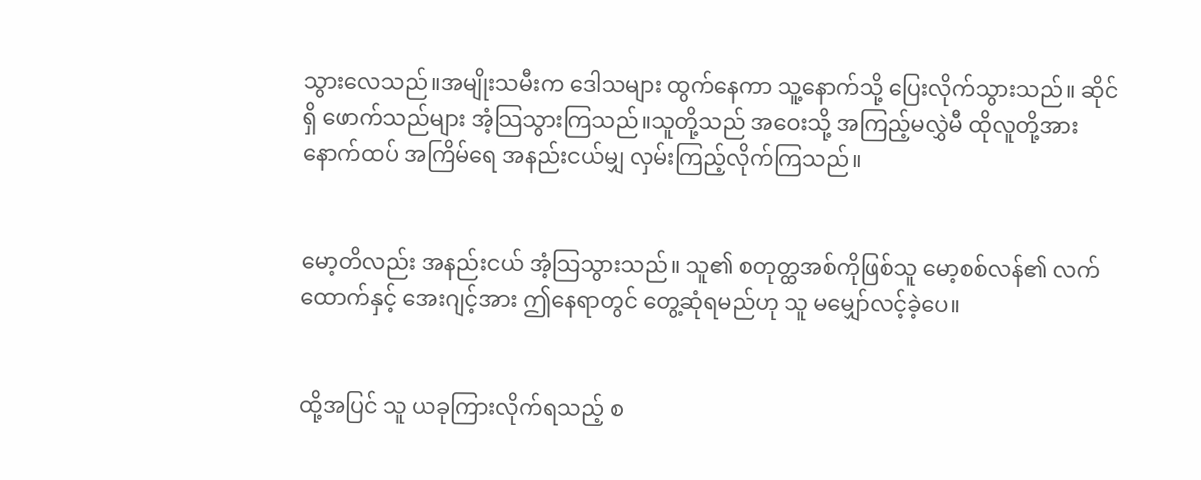သွားလေသည်။အမျိုးသမီးက ဒေါသများ ထွက်နေကာ သူ့နောက်သို့ ပြေးလိုက်သွားသည်။ ဆိုင်ရှိ ဖောက်သည်များ အံ့သြသွားကြသည်။သူတို့သည် အဝေးသို့ အကြည့်မလွှဲမီ ထိုလူတို့အား နောက်ထပ် အကြိမ်ရေ အနည်းငယ်မျှ လှမ်းကြည့်လိုက်ကြသည်။


မော့တိလည်း အနည်းငယ် အံ့သြသွားသည်။ သူ၏ စတုတ္ထအစ်ကိုဖြစ်သူ မော့စစ်လန်၏ လက်ထောက်နှင့် အေးဂျင့်အား ဤနေရာတွင် တွေ့ဆုံရမည်ဟု သူ မမျှော်လင့်ခဲ့ပေ။


ထို့အပြင် သူ ယခုကြားလိုက်ရသည့် စ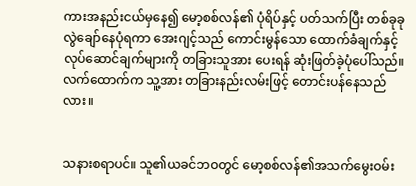ကားအနည်းငယ်မှနေ၍ မော့စစ်လန်၏ ပုံရိပ်နှင့် ပတ်သက်ပြီး တစ်ခုခု လွဲချော်နေပုံရကာ အေးဂျင့်သည် ကောင်းမွန်သော ထောက်ခံချက်နှင့် လုပ်ဆောင်ချက်များကို တခြားသူအား ပေးရန် ဆုံးဖြတ်ခဲ့ပုံပေါ်သည်။ လက်ထောက်က သူ့အား တခြားနည်းလမ်းဖြင့် တောင်းပန်နေသည်လား။


သနားစရာပင်။ သူ၏ယခင်ဘဝတွင် မော့စစ်လန်၏အသက်မွေးဝမ်း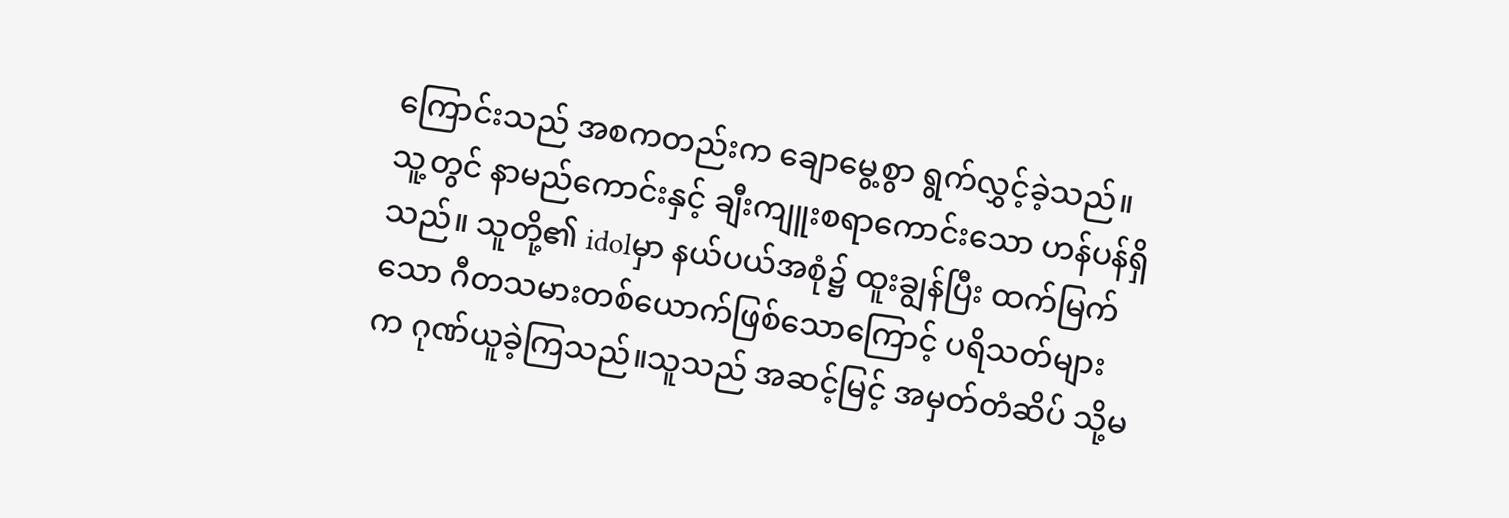ကြောင်းသည် အစကတည်းက ချောမွေ့စွာ ရွက်လွှင့်ခဲ့သည်။ သူ့တွင် နာမည်ကောင်းနှင့် ချီးကျူးစရာကောင်းသော ဟန်ပန်ရှိသည်။ သူတို့၏ idolမှာ နယ်ပယ်အစုံ၌ ထူးချွန်ပြီး ထက်မြက်သော ဂီတသမားတစ်ယောက်ဖြစ်သောကြောင့် ပရိသတ်များက ဂုဏ်ယူခဲ့ကြသည်။သူသည် အဆင့်မြင့် အမှတ်တံဆိပ် သို့မ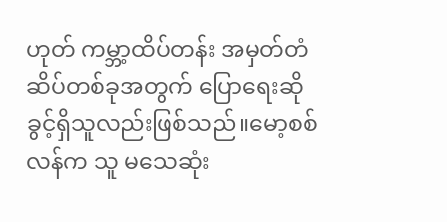ဟုတ် ကမ္ဘာ့ထိပ်တန်း အမှတ်တံဆိပ်တစ်ခုအတွက် ပြောရေးဆိုခွင့်ရှိသူလည်းဖြစ်သည်။မော့စစ်လန်က သူ မသေဆုံး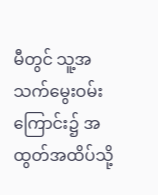မီတွင် သူ့အသက်မွေးဝမ်းကြောင်း၌ အထွတ်အထိပ်သို့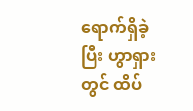ရောက်ရှိခဲ့ပြီး ဟွာရှားတွင် ထိပ်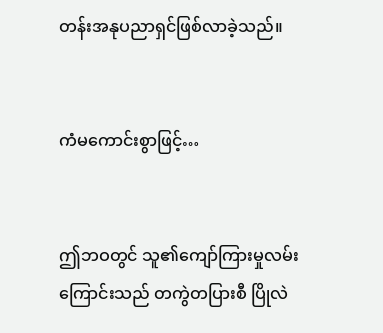တန်းအနုပညာရှင်ဖြစ်လာခဲ့သည်။


ကံမကောင်းစွာဖြင့်…


ဤဘဝတွင် သူ၏ကျော်ကြားမှုလမ်းကြောင်းသည် တကွဲတပြားစီ ပြိုလဲ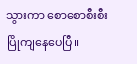သွားကာ စောစောစီးစီး ပြိုကျနေပေပြီ။